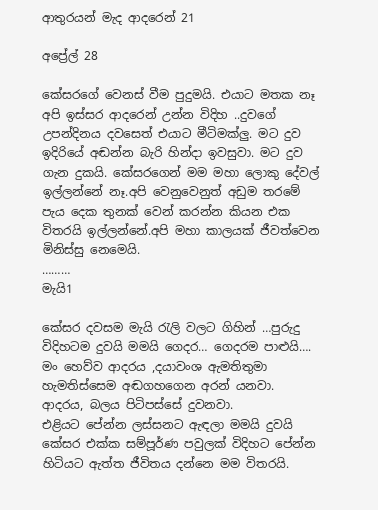ආතුරයන් මැද ආදරෙන් 21

අප්‍රේල් 28

කේසරගේ වෙනස් වීම පුදුමයි. එයාට මතක නෑ අපි ඉස්සර ආදරෙන් උන්න විදිහ ..දුවගේ උපන්දිනය දවසෙත් එයාට මීටිමක්ලු. මට දුව ඉදිරියේ අඬන්න බැරි හින්දා ඉවසුවා. මට දුව ගැන දුකයි. කේසරගෙන් මම මහා ලොකු දේවල් ඉල්ලන්නේ නෑ.අපි වෙනුවෙනුත් අඩුම තරමේ පැය දෙක තුනක් වෙන් කරන්න කියන එක විතරයි ඉල්ලන්නේ.අපි මහා කාලයක් ජීවත්වෙන මිනිස්සු නෙමෙයි.
………
මැයි1

කේසර දවසම මැයි රැලි වලට ගිහින් …පුරුදු විදිහටම දුවයි මමයි ගෙදර… ගෙදරම පාළුයි….
මං හෙව්ව ආදරය ,දයාවංශ ඇමතිතුමා හැමතිස්සෙම අඬගහගෙන අරන් යනවා.  ආදරය, බලය පිටිපස්සේ දුවනවා.
එළියට පේන්න ලස්සනට ඇඳලා මමයි දුවයි කේසර එක්ක සම්පූර්ණ පවුලක් විදිහට පේන්න හිටියට ඇත්ත ජීවිතය දන්නෙ මම විතරයි.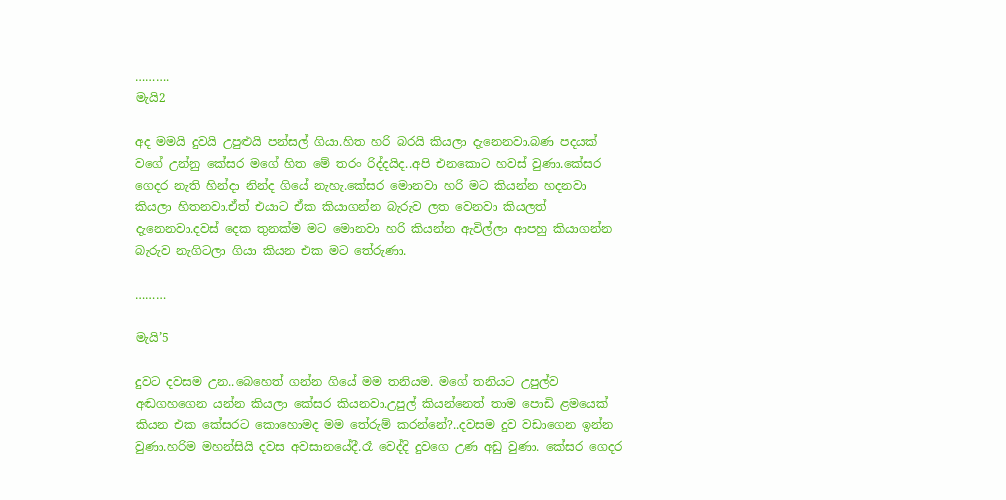……….
මැයි2

අද මමයි දුවයි උපුළුයි පන්සල් ගියා.හිත හරි බරයි කියලා දැනෙනවා.බණ පදයක් වගේ උන්නු කේසර මගේ හිත මේ තරං රිද්දයිද..අපි එනකොට හවස් වුණා.කේසර ගෙදර නැති හින්දා නින්ද ගියේ නැහැ.කේසර මොනවා හරි මට කියන්න හදනවා කියලා හිතනවා.ඒත් එයාට ඒක කියාගන්න බැරුව ලත වෙනවා කියලත් දැනෙනවා.දවස් දෙක තුනක්ම මට මොනවා හරි කියන්න ඇවිල්ලා ආපහු කියාගන්න බැරුව නැගිටලා ගියා කියන එක මට තේරුණා.

………

මැයි’5

දුවට දවසම උන..බෙහෙත් ගන්න ගියේ මම තනියම. මගේ තනියට උපුල්ව අඬගහගෙන යන්න කියලා කේසර කියනවා.උපුල් කියන්නෙත් තාම පොඩි ළමයෙක් කියන එක කේසරට කොහොමද මම තේරුම් කරන්නේ?..දවසම දුව වඩාගෙන ඉන්න වුණා.හරිම මහන්සියි දවස අවසානයේදී.රෑ වෙද්දි දුවගෙ උණ අඩු වුණා. කේසර ගෙදර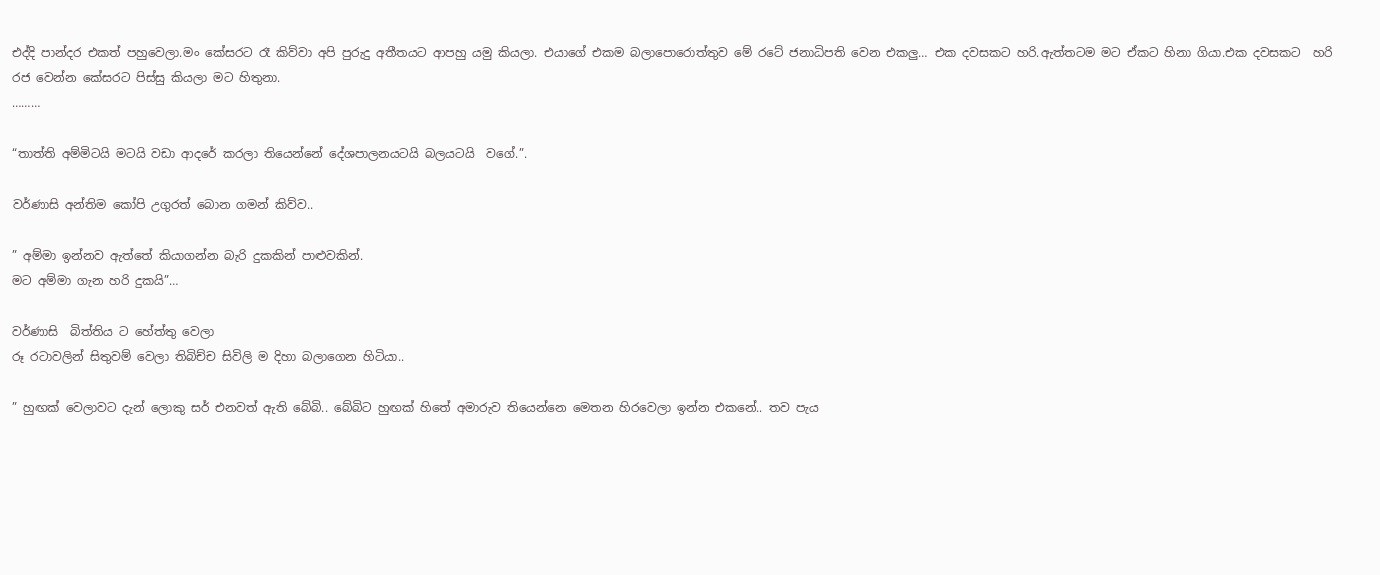එද්දි පාන්දර එකත් පහුවෙලා.මං කේසරට රෑ කිව්වා අපි පුරුදු අතීතයට ආපහු යමු කියලා. එයාගේ එකම බලාපොරොත්තුව මේ රටේ ජනාධිපති වෙන එකලු… එක දවසකට හරි.ඇත්තටම මට ඒකට හිනා ගියා.එක දවසකට  හරි රජ වෙන්න කේසරට පිස්සු කියලා මට හිතුනා.
………

“තාත්ති අම්මිටයි මටයි වඩා ආදරේ කරලා තියෙන්නේ දේශපාලනයටයි බලයටයි  වගේ.”.

වර්ණාසි අන්තිම කෝපි උගුරත් බොන ගමන් කිව්ව..

” අම්මා ඉන්නව ඇත්තේ කියාගන්න බැරි දුකකින් පාළුවකින්.
මට අම්මා ගැන හරි දුකයි”…

වර්ණාසි  බිත්තිය ට හේත්තු වෙලා
රූ රටාවලින් සිතුවම් වෙලා තිබිච්ච සිවිලි ම දිහා බලාගෙන හිටියා..

” හුඟක් වෙලාවට දැන් ලොකු සර් එනවත් ඇති බේබි.. බේබිට හුඟක් හිතේ අමාරුව තියෙන්නෙ මෙතන හිරවෙලා ඉන්න එකනේ.. තව පැය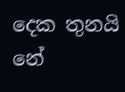දෙක තුනයි නේ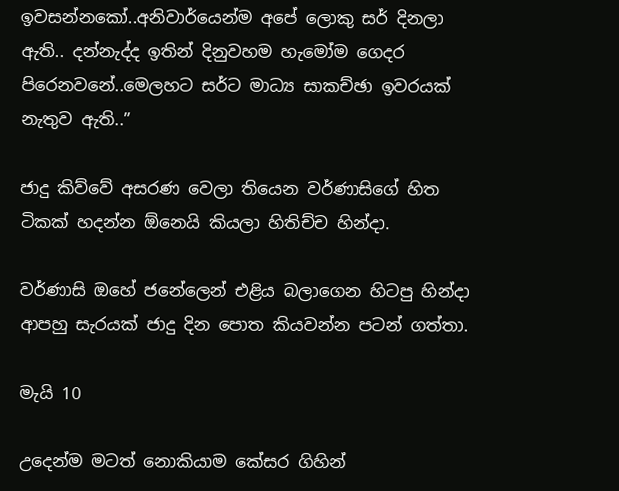ඉවසන්නකෝ..අනිවාර්යෙන්ම අපේ ලොකු සර් දිනලා ඇති.. දන්නැද්ද ඉතින් දිනුවහම හැමෝම ගෙදර පිරෙනවනේ..මෙලහට සර්ට මාධ්‍ය සාකච්ඡා ඉවරයක් නැතුව ඇති..”

ජාදු කිව්වේ අසරණ වෙලා තියෙන වර්ණාසිගේ හිත ටිකක් හදන්න ඕනෙයි කියලා හිතිච්ච හින්දා.

වර්ණාසි ඔහේ ජනේලෙන් එළිය බලාගෙන හිටපු හින්දා ආපහු සැරයක් ජාදු දින පොත කියවන්න පටන් ගත්තා.

මැයි 10

උදෙන්ම මටත් නොකියාම කේසර ගිහින්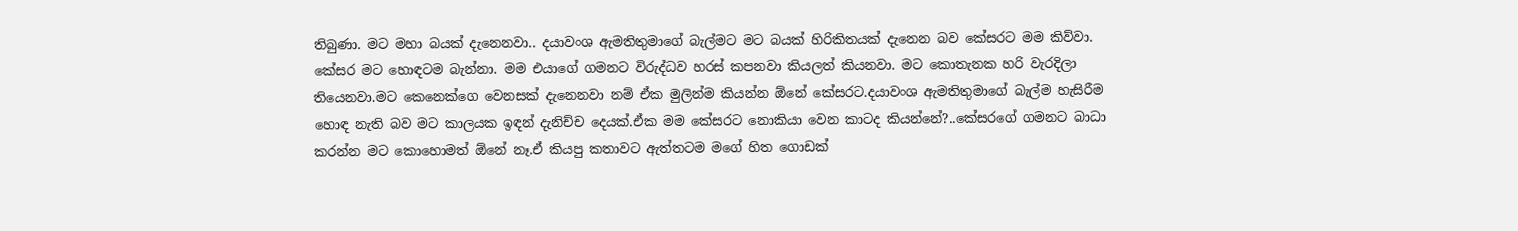තිබුණා. මට මහා බයක් දැනෙනවා.. දයාවංශ ඇමතිතුමාගේ බැල්මට මට බයක් හිරිකිතයක් දැනෙන බව කේසරට මම කිව්වා. කේසර මට හොඳටම බැන්නා. මම එයාගේ ගමනට විරුද්ධව හරස් කපනවා කියලත් කියනවා. මට කොතැනක හරි වැරදිලා තියෙනවා.මට කෙනෙක්ගෙ වෙනසක් දැනෙනවා නම් ඒක මුලින්ම කියන්න ඕනේ කේසරට.දයාවංශ ඇමතිතුමාගේ බැල්ම හැසිරීම හොඳ නැති බව මට කාලයක ඉඳන් දැනිච්ච දෙයක්.ඒක මම කේසරට නොකියා වෙන කාටද කියන්නේ?..කේසරගේ ගමනට බාධා කරන්න මට කොහොමත් ඕනේ නෑ.ඒ කියපු කතාවට ඇත්තටම මගේ හිත ගොඩක්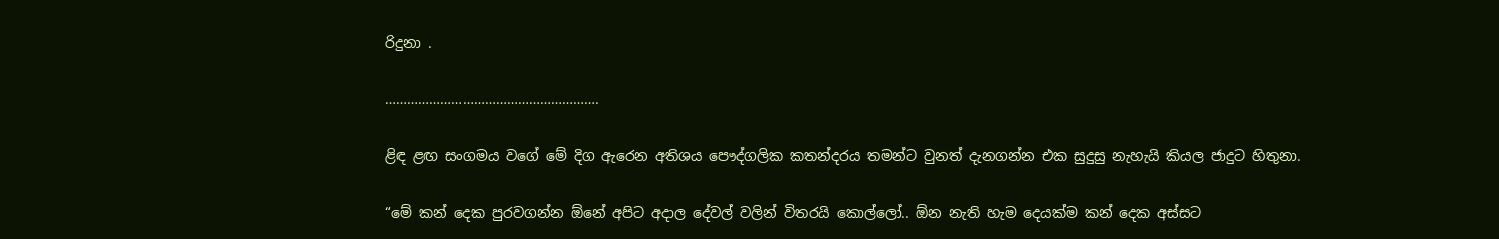රිදුනා .

………………………………………………….

ළිඳ ළඟ සංගමය වගේ මේ දිග ඇරෙන අතිශය පෞද්ගලික කතන්දරය තමන්ට වුනත් දැනගන්න එක සුදුසු නැහැයි කියල ජාදුට හිතුනා.

“මේ කන් දෙක පුරවගන්න ඕනේ අපිට අදාල දේවල් වලින් විතරයි කොල්ලෝ.. ඕන නැති හැම දෙයක්ම කන් දෙක අස්සට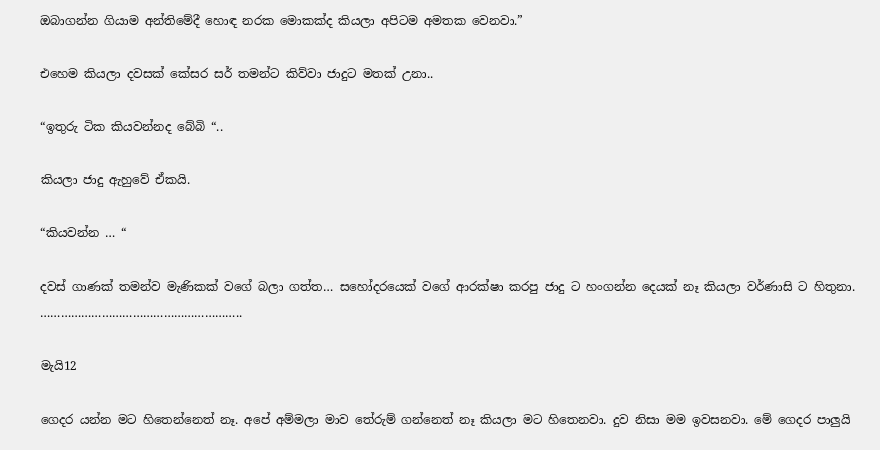ඔබාගන්න ගියාම අන්තිමේදී හොඳ නරක මොකක්ද කියලා අපිටම අමතක වෙනවා.”

එහෙම කියලා දවසක් කේසර සර් තමන්ට කිව්වා ජාදුට මතක් උනා..

“ඉතුරු ටික කියවන්නද බේබි “..

කියලා ජාදු ඇහුවේ ඒකයි.

“කියවන්න … “

දවස් ගාණක් තමන්ව මැණිකක් වගේ බලා ගත්ත… සහෝදරයෙක් වගේ ආරක්ෂා කරපු ජාදු ට හංගන්න දෙයක් නෑ කියලා වර්ණාසි ට හිතුනා.
…………………………………………………..

මැයි12

ගෙදර යන්න මට හිතෙන්නෙත් නෑ. අපේ අම්මලා මාව තේරුම් ගන්නෙත් නෑ කියලා මට හිතෙනවා. දුව නිසා මම ඉවසනවා. මේ ගෙදර පාලුයි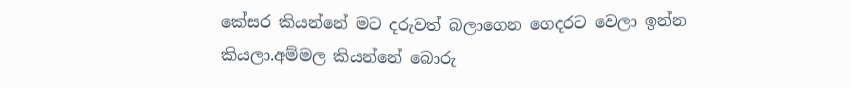කේසර කියන්නේ මට දරුවත් බලාගෙන ගෙදරට වෙලා ඉන්න කියලා.අම්මල කියන්නේ බොරු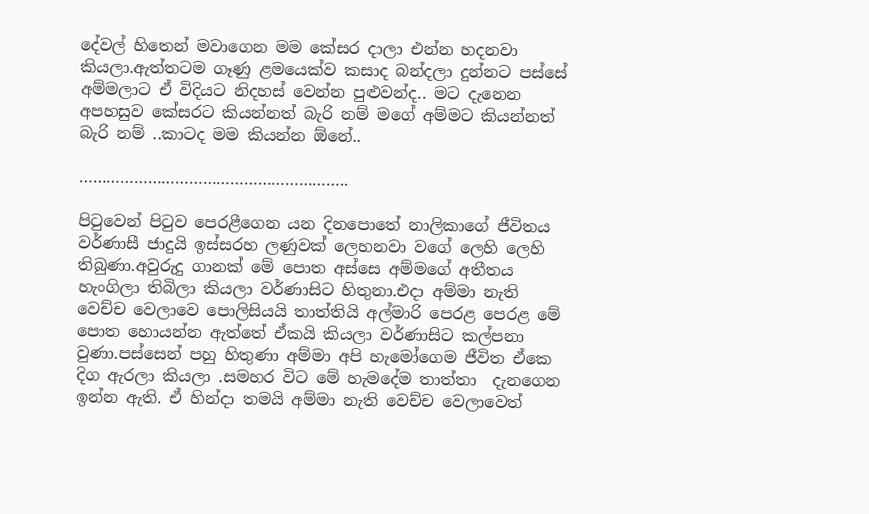දේවල් හිතෙන් මවාගෙන මම කේසර දාලා එන්න හදනවා කියලා.ඇත්තටම ගෑණු ළමයෙක්ව කසාද බන්දලා දුන්නට පස්සේ  අම්මලාට ඒ විදියට නිදහස් වෙන්න පුළුවන්ද.. මට දැනෙන අපහසුව කේසරට කියන්නත් බැරි නම් මගේ අම්මට කියන්නත් බැරි නම් ..කාටද මම කියන්න ඕනේ..

…………………………………………………..

පිටුවෙන් පිටුව පෙරළීගෙන යන දිනපොතේ නාලිකාගේ ජීවිතය වර්ණාසී ජාදුයි ඉස්සරහ ලණුවක් ලෙහනවා වගේ ලෙහි ලෙහි තිබුණා.අවුරුදු ගානක් මේ පොත අස්සෙ අම්මගේ අතීතය හැංගිලා තිබිලා කියලා වර්ණාසිට හිතුනා.එදා අම්මා නැති වෙච්ච වෙලාවෙ පොලිසියයි තාත්තියි අල්මාරි පෙරළ පෙරළ මේ පොත හොයන්න ඇත්තේ ඒකයි කියලා වර්ණාසිට කල්පනා වුණා.පස්සෙන් පහු හිතුණා අම්මා අපි හැමෝගෙම ජීවිත ඒකෙ දිග ඇරලා කියලා .සමහර විට මේ හැමදේම තාත්තා  දැනගෙන ඉන්න ඇති. ඒ හින්දා තමයි අම්මා නැති වෙච්ච වෙලාවෙත්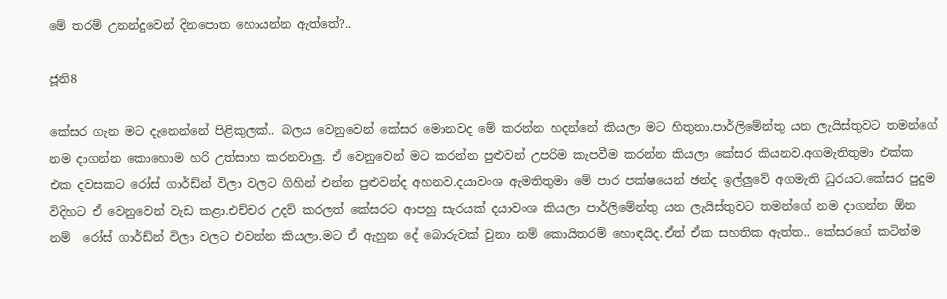මේ තරම් උනන්දුවෙන් දිනපොත හොයන්න ඇත්තේ?..

ජූනි8

කේසර ගැන මට දැනෙන්නේ පිළිකුලක්.. බලය වෙනුවෙන් කේසර මොනවද මේ කරන්න හදන්නේ කියලා මට හිතුනා.පාර්ලිමේන්තු යන ලැයිස්තුවට තමන්ගේ නම දාගන්න කොහොම හරි උත්සාහ කරනවාලු. ඒ වෙනුවෙන් මට කරන්න පුළුවන් උපරිම කැපවීම කරන්න කියලා කේසර කියනව.අගමැතිතුමා එක්ක එක දවසකට රෝස් ගාර්ඩ්න් විලා වලට ගිහින් එන්න පුළුවන්ද අහනව.දයාවංශ ඇමතිතුමා මේ පාර පක්ෂයෙන් ඡන්ද ඉල්ලුවේ අගමැති ධුරයට.කේසර පුදුම විදිහට ඒ වෙනුවෙන් වැඩ කළා.එච්චර උදව් කරලත් කේසරට ආපහු සැරයක් දයාවංශ කියලා පාර්ලිමේන්තු යන ලැයිස්තුවට තමන්ගේ නම දාගන්න ඕන නම්  රෝස් ගාර්ඩ්න් විලා වලට එවන්න කියලා.මට ඒ ඇහුන දේ බොරුවක් වුනා නම් කොයිතරම් හොඳයිද.ඒත් ඒක සහතික ඇත්ත.. කේසරගේ කටින්ම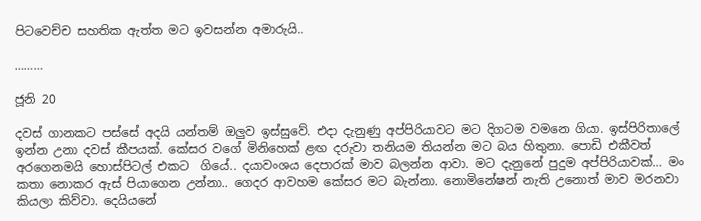පිටවෙච්ච සහතික ඇත්ත මට ඉවසන්න අමාරුයි..

………

ජූනි 20

දවස් ගානකට පස්සේ අදයි යන්තම් ඔලුව ඉස්සුවේ. එදා දැනුණු අප්පිරියාවට මට දිගටම වමනෙ ගියා. ඉස්පිරිතාලේ ඉන්න උනා දවස් කීපයක්. කේසර වගේ මිනිහෙක් ළඟ දරුවා තනියම තියන්න මට බය හිතුනා. පොඩි එකීවත් අරගෙනමයි හොස්පිටල් එකට  ගියේ.. දයාවංශය දෙපාරක් මාව බලන්න ආවා. මට දැනුනේ පුදුම අප්පිරියාවක්… මං කතා නොකර ඇස් පියාගෙන උන්නා.. ගෙදර ආවහම කේසර මට බැන්නා. නොමිනේෂන් නැති උනොත් මාව මරනවා කියලා කිව්වා. දෙයියනේ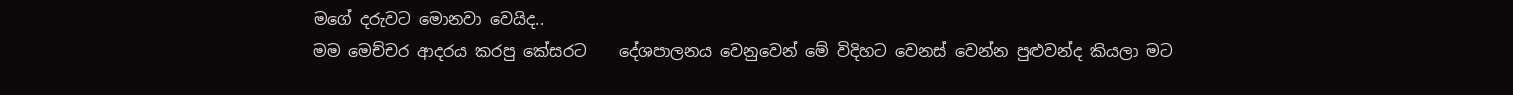මගේ දරුවට මොනවා වෙයිද..
මම මෙච්චර ආදරය කරපු කේසරට    දේශපාලනය වෙනුවෙන් මේ විදිහට වෙනස් වෙන්න පුළුවන්ද කියලා මට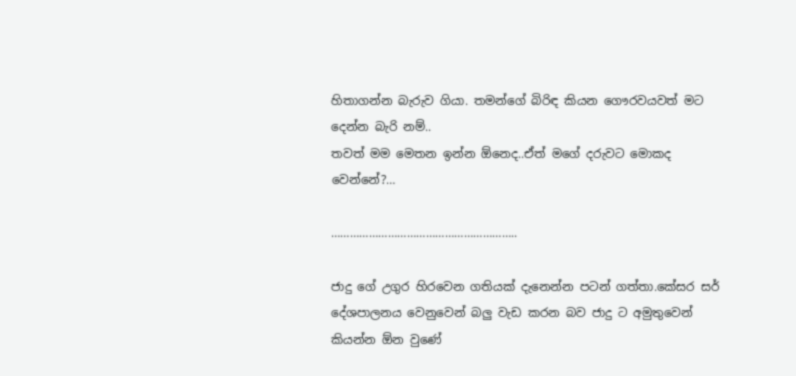හිතාගන්න බැරුව ගියා. තමන්ගේ බිරිඳ කියන ගෞරවයවත් මට දෙන්න බැරි නම්..
තවත් මම මෙතන ඉන්න ඕනෙද..ඒත් මගේ දරුවට මොකද වෙන්නේ?…

…………………………………………………..

ජාදු ගේ උගුර හිරවෙන ගතියක් දැනෙන්න පටන් ගත්තා.කේසර සර් දේශපාලනය වෙනුවෙන් බලු වැඩ කරන බව ජාදු ට අමුතුවෙන් කියන්න ඕන වුණේ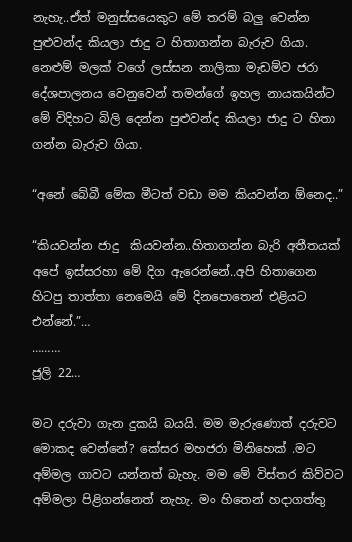නැහැ..ඒත් මනුස්සයෙකුට මේ තරම් බලු වෙන්න පුළුවන්ද කියලා ජාදු ට හිතාගන්න බැරුව ගියා. නෙළුම් මලක් වගේ ලස්සන නාලිකා මැඩම්ව ජරා දේශපාලනය වෙනුවෙන් තමන්ගේ ඉහල නායකයින්ට මේ විදිහට බිලි දෙන්න පුළුවන්ද කියලා ජාදු ට හිතා ගන්න බැරුව ගියා.

“අනේ බේබී මේක මීටත් වඩා මම කියවන්න ඕනෙද..”

“කියවන්න ජාදු  කියවන්න..හිතාගන්න බැරි අතීතයක් අපේ ඉස්සරහා මේ දිග ඇරෙන්නේ..අපි හිතාගෙන හිටපු තාත්තා නෙමෙයි මේ දිනපොතෙන් එළියට එන්නේ.”…
………
ජූලි 22…

මට දරුවා ගැන දුකයි බයයි. මම මැරුණොත් දරුවට මොකද වෙන්නේ? කේසර මහජරා මිනිහෙක් .මට අම්මල ගාවට යන්නත් බැහැ. මම මේ විස්තර කිව්වට අම්මලා පිළිගන්නෙත් නැහැ. මං හිතෙන් හදාගත්තු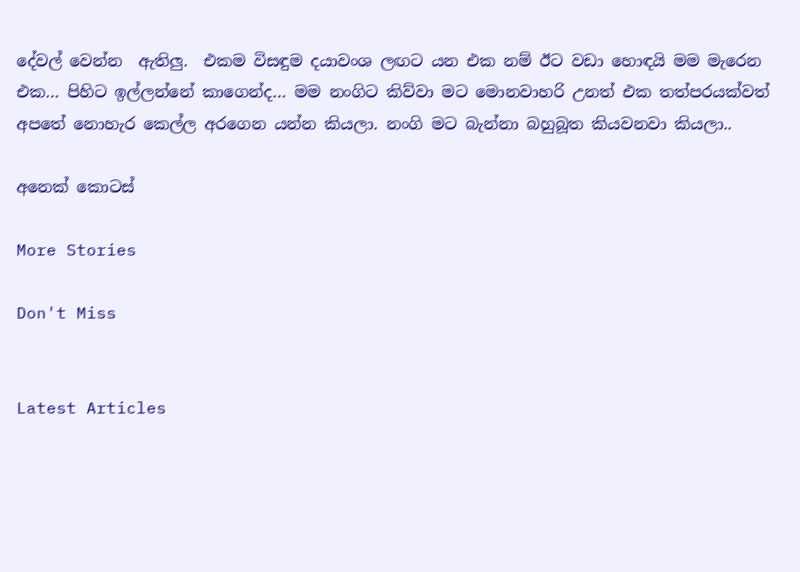දේවල් වෙන්න  ඇතිලු.  එකම විසඳුම දයාවංශ ලඟට යන එක නම් ඊට වඩා හොඳයි මම මැරෙන එක… පිහිට ඉල්ලන්නේ කාගෙන්ද… මම නංගිට කිව්වා මට මොනවාහරි උනත් එක තත්පරයක්වත් අපතේ නොහැර කෙල්ල අරගෙන යන්න කියලා. නංගි මට බැන්නා බහුබූත කියවනවා කියලා..

අනෙක් කොටස්

More Stories

Don't Miss


Latest Articles